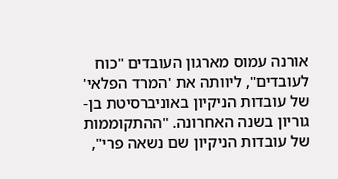אורנה עמוס מארגון העובדים "כוח לעובדים", ליוותה את 'המרד הפלאי' של עובדות הניקיון באוניברסיטת בן-גוריון בשנה האחרונה. "ההתקוממות של עובדות הניקיון שם נשאה פרי",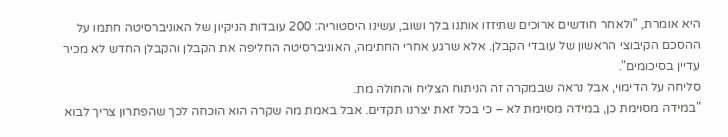היא אומרת, "ולאחר חודשים ארוכים שתיזזו אותנו בלך ושוב, עשינו היסטוריה: 200 עובדות הניקיון של האוניברסיטה חתמו על ההסכם הקיבוצי הראשון של עובדי הקבלן. אלא שרגע אחרי החתימה, האוניברסיטה החליפה את הקבלן והקבלן החדש לא מכיר עדיין בסיכומים".
סליחה על הדימוי, אבל נראה שבמקרה זה הניתוח הצליח והחולה מת.
"במידה מסוימת כן, במידה מסוימת לא – כי בכל זאת יצרנו תקדים. אבל באמת מה שקרה הוא הוכחה לכך שהפתרון צריך לבוא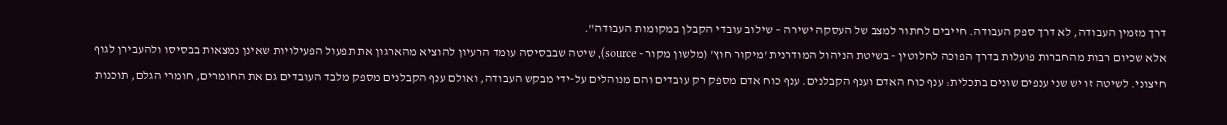דרך מזמין העבודה, לא דרך ספק העבודה. חייבים לחתור למצב של העסקה ישירה – שילוב עובדי הקבלן במקומות העבודה".
אלא שכיום רבות מהחברות פועלות בדרך הפוכה לחלוטין - בשיטת הניהול המודרנית 'מיקור חוץ' (מלשון מקור - source), שיטה שבבסיסה עומד הרעיון להוציא מהארגון את תפעול הפעילויות שאינן נמצאות בבסיסו ולהעבירן לגוף חיצוני. לשיטה זו יש שני ענפים שונים בתכלית: ענף כוח האדם וענף הקבלנים. ענף כוח אדם מספק רק עובדים והם מנוהלים על-ידי מבקש העבודה, ואולם ענף הקבלנים מספק מלבד העובדים גם את החומרים, חומרי הגלם, תוכנות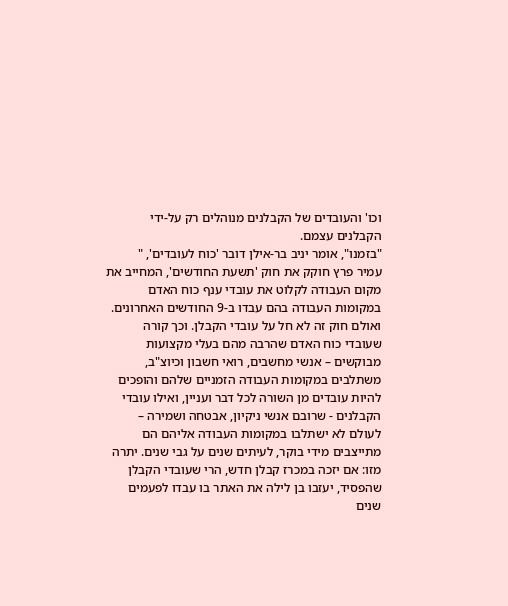וכו' והעובדים של הקבלנים מנוהלים רק על-ידי הקבלנים עצמם.
"בזמנו", אומר יניב בר-אילן דובר 'כוח לעובדים', "
עמיר פרץ חוקק את חוק 'תשעת החודשים', המחייב את מקום העבודה לקלוט את עובדי ענף כוח האדם במקומות העבודה בהם עבדו ב-9 החודשים האחרונים. ואולם חוק זה לא חל על עובדי הקבלן. וכך קורה שעובדי כוח האדם שהרבה מהם בעלי מקצועות מבוקשים – אנשי מחשבים, רואי חשבון וכיוצ"ב, משתלבים במקומות העבודה הזמניים שלהם והופכים להיות עובדים מן השורה לכל דבר ועניין, ואילו עובדי הקבלנים - שרובם אנשי ניקיון, אבטחה ושמירה – לעולם לא ישתלבו במקומות העבודה אליהם הם מתייצבים מידי בוקר, לעיתים שנים על גבי שנים. יתרה מזו: אם יזכה במכרז קבלן חדש, הרי שעובדי הקבלן שהפסיד, יעזבו בן לילה את האתר בו עבדו לפעמים שנים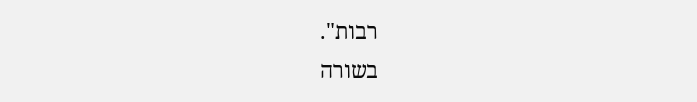רבות".
בשורה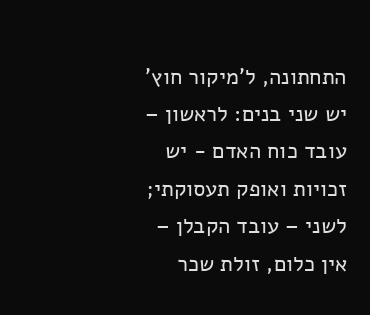התחתונה, ל'מיקור חוץ' יש שני בנים: לראשון – עובד כוח האדם - יש זכויות ואופק תעסוקתי; לשני – עובד הקבלן – אין כלום, זולת שכר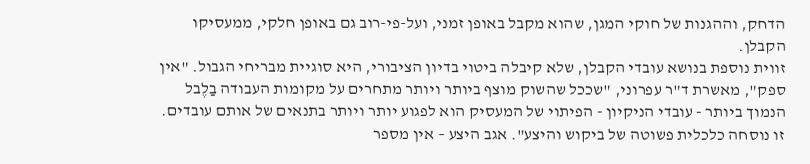הדחק, וההגנות של חוקי המגן, שהוא מקבל באופן זמני, ועל-פי-רוב גם באופן חלקי, ממעסיקו הקבלן.
זווית נוספת בנושא עובדי הקבלן, שלא קיבלה ביטוי בדיון הציבורי, היא סוגיית מבריחי הגבול. "אין ספק", מאשרת ד"ר עפרוני, "שככל שהשוק מוצף ביותר ויותר מתחרים על מקומות העבודה בַלֶבל הנמוך ביותר - עובדי הניקיון - הפיתוי של המעסיק הוא לפגוע יותר ויותר בתנאים של אותם עובדים. זו נוסחה כלכלית פשוטה של ביקוש והיצע". אגב היצע – אין מספר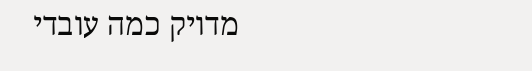מדויק כמה עובדי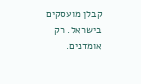קבלן מועסקים בישראל. רק אומדנים.